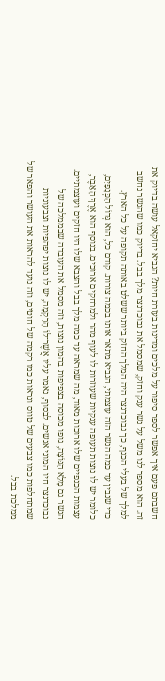חשבתם פעם איך אפשר לספר סיפור על מלכים ומדינות בעזרת חיות? הנביא יחזקאל עושה בדיוק את זה. הוא מספר לנו משל על נשר ענק וחזק, שמסמל את נבוכדנצר מלך בבל. בדיוק כמו שהנשר נחשב למלך של בעלי הכנף, כך נבוכדנצר היה המלך החזק ביותר ששלט באותה תקופה על כל הארץ.
כדי שנבין עד כמה הנשר הזה עוצמתי, הנביא מתאר אותו בכמה צורות. קודם כל, הוא גְּדוֹל הַכְּנָפַיִם, כלומר יש לו נוצות תעופה ענקיות שעוזרות לו לעוף מהר ולמרחקים ארוכים. בנוסף הוא אֶרֶךְ הָאֵבֶר, עצמות הכנפיים שלו ארוכות מאוד, מה שמראה עד כמה מלך בבל והצבא שלו היו חזקים ועוצמתיים. הנשר גם מָלֵא הַנּוֹצָה, גופו מכוסה בצפיפות בהמון נוצות, וזה מסמל את העובדה שבממלכה של נבוכדנצר חיו המוני אנשים. לבסוף, נאמר עליו אֲשֶׁר־לוֹ הָרִקְמָה, יש לו נוצות יפהפיות וצבעוניות שמתחלפות כמו צבעים של טווס ונראות כמו רקמה של חוטים, וזה נועד להראות את העושר והפאר של ממלכת בבל.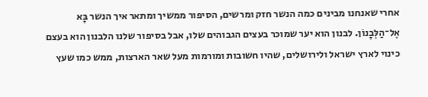אחרי שאנחנו מבינים כמה הנשר חזק ומרשים, הסיפור ממשיך ומתאר איך הנשר בָּא אֶל־הַלְּבָנוֹן. לבנון הוא יער שמוכר בעצים הגבוהים שלו, אבל בסיפור שלנו הלבנון הוא בעצם כינוי לארץ ישראל ולירושלים, שהיו חשובות ומורמות מעל שאר הארצות, ממש כמו שעץ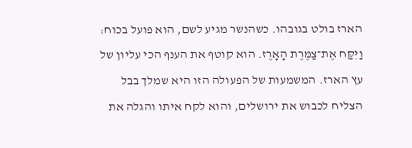הארז בולט בגובהו. כשהנשר מגיע לשם, הוא פועל בכוח: וַיִּקַּח אֶת־צַמֶּרֶת הָאָרֶז. הוא קוטף את הענף הכי עליון של עץ הארז. המשמעות של הפעולה הזו היא שמלך בבל הצליח לכבוש את ירושלים, והוא לקח איתו והגלה את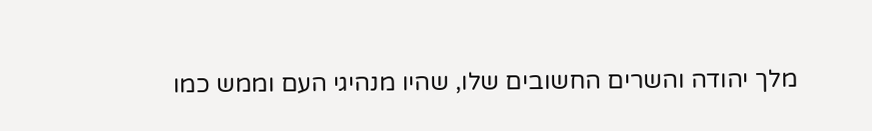מלך יהודה והשרים החשובים שלו, שהיו מנהיגי העם וממש כמו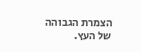הצמרת הגבוהה של העץ.